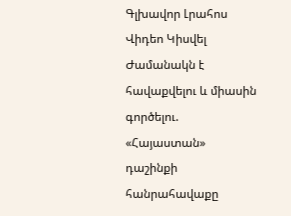Գլխավոր Լրահոս Վիդեո Կիսվել
Ժամանակն է հավաքվելու և միասին գործելու. «Հայաստան» դաշինքի հանրահավաքը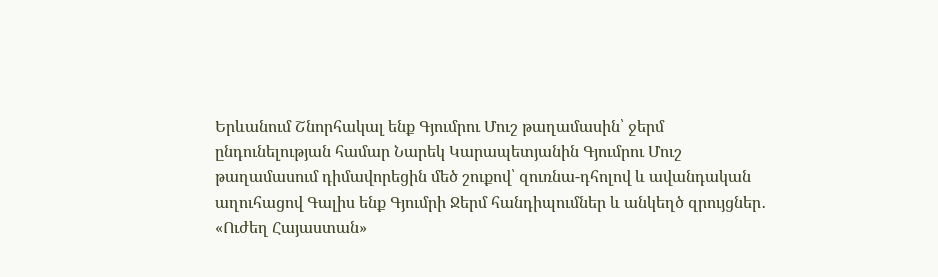Երևանում Շնորհակալ ենք Գյումրու Մուշ թաղամասին՝ ջերմ ընդունելության համար Նարեկ Կարապետյանին Գյումրու Մուշ թաղամասում դիմավորեցին մեծ շուքով՝ զուռնա-դհոլով և ավանդական աղուհացով Գալիս ենք Գյումրի Ջերմ հանդիպումներ և անկեղծ զրույցներ․ «Ուժեղ Հայաստան»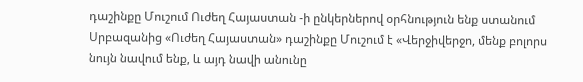դաշինքը Մուշում Ուժեղ Հայաստան -ի ընկերներով օրհնություն ենք ստանում Սրբազանից «Ուժեղ Հայաստան» դաշինքը Մուշում է «Վերջիվերջո, մենք բոլորս նույն նավում ենք, և այդ նավի անունը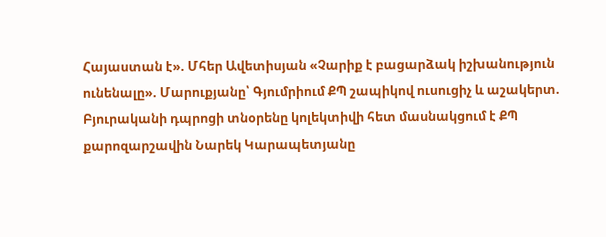Հայաստան է». Մհեր Ավետիսյան «Չարիք է բացարձակ իշխանություն ունենալը». Մարուքյանը՝ Գյումրիում ՔՊ շապիկով ուսուցիչ և աշակերտ. Բյուրականի դպրոցի տնօրենը կոլեկտիվի հետ մասնակցում է ՔՊ քարոզարշավին Նարեկ Կարապետյանը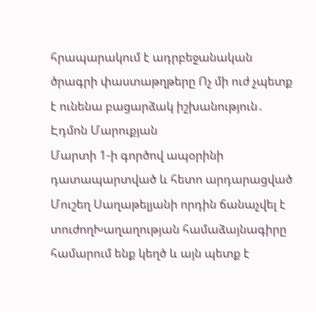հրապարակում է ադրբեջանական ծրագրի փաստաթղթերը Ոչ մի ուժ չպետք է ունենա բացարձակ իշխանություն․ Էդմոն Մարուքյան
Մարտի 1-ի գործով ապօրինի դատապարտված և հետո արդարացված Մուշեղ Սաղաթելյանի որդին ճանաչվել է տուժողԽաղաղության համաձայնագիրը համարում ենք կեղծ և այն պետք է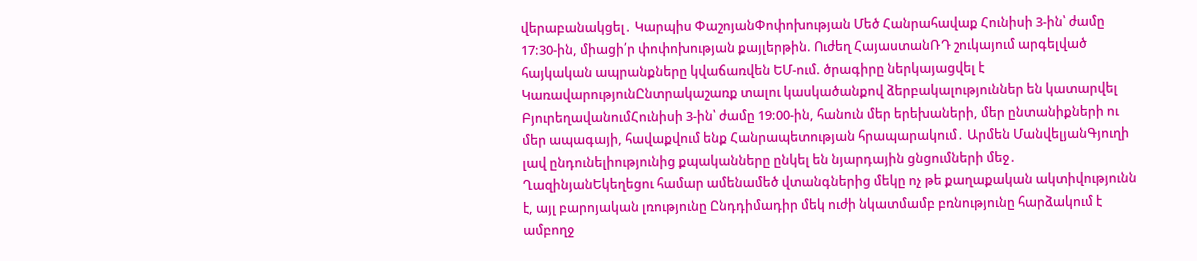վերաբանակցել․ Կարպիս ՓաշոյանՓոփոխության Մեծ Հանրահավաք Հունիսի 3-ին՝ ժամը 17:30-ին, միացի՛ր փոփոխության քայլերթին. Ուժեղ ՀայաստանՌԴ շուկայում արգելված հայկական ապրանքները կվաճառվեն ԵՄ-ում. ծրագիրը ներկայացվել է ԿառավարությունԸնտրակաշառք տալու կասկածանքով ձերբակալություններ են կատարվել ԲյուրեղավանումՀունիսի 3-ին՝ ժամը 19:00-ին, հանուն մեր երեխաների, մեր ընտանիքների ու մեր ապագայի, հավաքվում ենք Հանրապետության հրապարակում․ Արմեն ՄանվելյանԳյուղի լավ ընդունելիությունից քպականները ընկել են նյարդային ցնցումների մեջ․ ՂազինյանԵկեղեցու համար ամենամեծ վտանգներից մեկը ոչ թե քաղաքական ակտիվությունն է, այլ բարոյական լռությունը Ընդդիմադիր մեկ ուժի նկատմամբ բռնությունը հարձակում է ամբողջ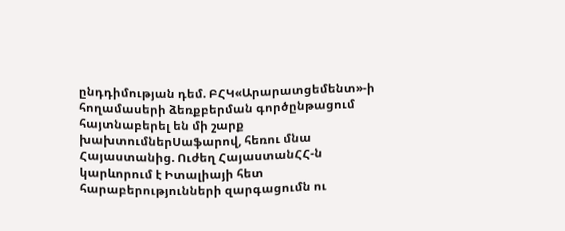ընդդիմության դեմ. ԲՀԿ«Արարատցեմենտ»-ի հողամասերի ձեռքբերման գործընթացում հայտնաբերել են մի շարք խախտումներՍաֆարով, հեռու մնա Հայաստանից. Ուժեղ ՀայաստանՀՀ-ն կարևորում է Իտալիայի հետ հարաբերությունների զարգացումն ու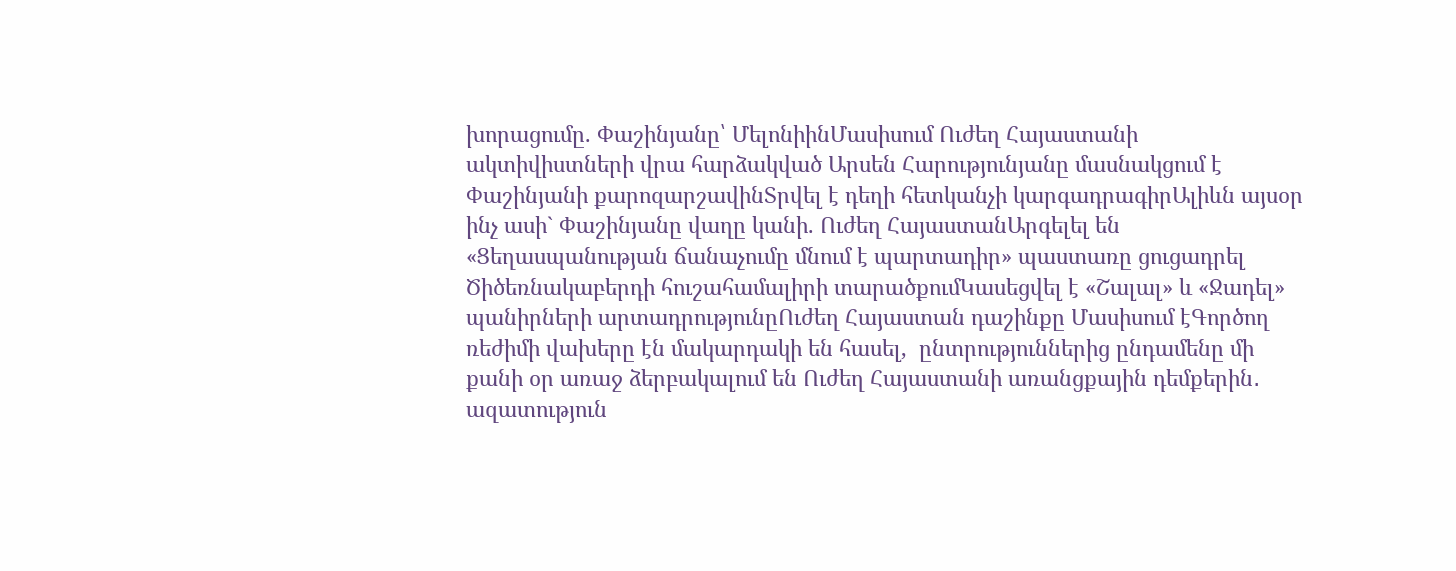խորացումը. Փաշինյանը՝ ՄելոնիինՄասիսում Ուժեղ Հայաստանի ակտիվիստների վրա հարձակված Արսեն Հարությունյանը մասնակցում է Փաշինյանի քարոզարշավինՏրվել է դեղի հետկանչի կարգադրագիրԱլիևն այսօր ինչ ասի` Փաշինյանը վաղը կանի. Ուժեղ ՀայաստանԱրգելել են «Ցեղասպանության ճանաչումը մնում է պարտադիր» պաստառը ցուցադրել Ծիծեռնակաբերդի հուշահամալիրի տարածքումԿասեցվել է «Շալալ» և «Ջադել» պանիրների արտադրությունըՈւժեղ Հայաստան դաշինքը Մասիսում էԳործող ռեժիմի վախերը էն մակարդակի են հասել,  ընտրություններից ընդամենը մի քանի օր առաջ ձերբակալում են Ուժեղ Հայաստանի առանցքային դեմքերին․ ազատություն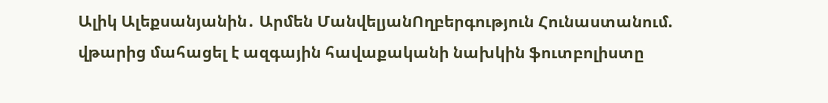Ալիկ Ալեքսանյանին․ Արմեն ՄանվելյանՈղբերգություն Հունաստանում. վթարից մահացել է ազգային հավաքականի նախկին ֆուտբոլիստը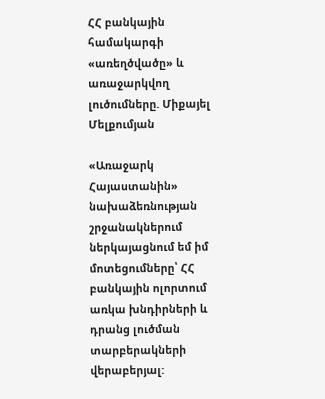ՀՀ բանկային համակարգի «առեղծվածը» և առաջարկվող լուծումները. Միքայել Մելքումյան

«Առաջարկ Հայաստանին» նախաձեռնության շրջանակներում ներկայացնում եմ իմ մոտեցումները՝ ՀՀ բանկային ոլորտում առկա խնդիրների և դրանց լուծման տարբերակների վերաբերյալ: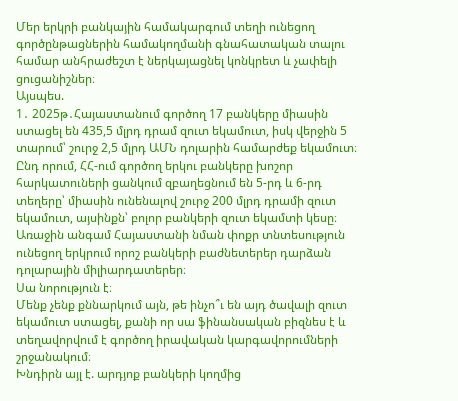Մեր երկրի բանկային համակարգում տեղի ունեցող գործընթացներին համակողմանի գնահատական տալու համար անհրաժեշտ է ներկայացնել կոնկրետ և չափելի ցուցանիշներ։
Այսպես.
1․ 2025թ․Հայաստանում գործող 17 բանկերը միասին ստացել են 435,5 մլրդ դրամ զուտ եկամուտ, իսկ վերջին 5 տարում՝ շուրջ 2,5 մլրդ ԱՄՆ դոլարին համարժեք եկամուտ։ Ընդ որում, ՀՀ-ում գործող երկու բանկերը խոշոր հարկատուների ցանկում զբաղեցնում են 5-րդ և 6-րդ տեղերը՝ միասին ունենալով շուրջ 200 մլրդ դրամի զուտ եկամուտ, այսինքն՝ բոլոր բանկերի զուտ եկամտի կեսը։ Առաջին անգամ Հայաստանի նման փոքր տնտեսություն ունեցող երկրում որոշ բանկերի բաժնետերեր դարձան դոլարային միլիարդատերեր։
Սա նորություն է։
Մենք չենք քննարկում այն, թե ինչո՞ւ են այդ ծավալի զուտ եկամուտ ստացել, քանի որ սա ֆինանսական բիզնես է և տեղավորվում է գործող իրավական կարգավորումների շրջանակում։
Խնդիրն այլ է. արդյոք բանկերի կողմից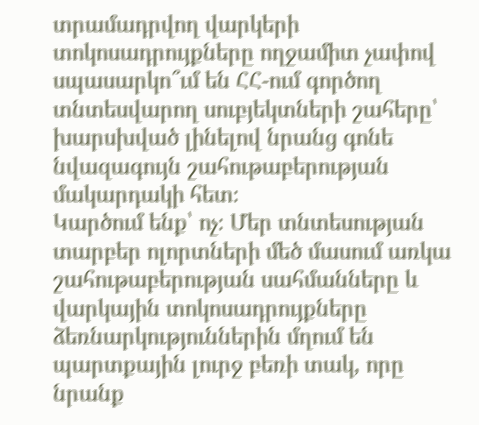տրամադրվող վարկերի տոկոսադրույքները ողջամիտ չափով սպասարկո՞ւմ են ՀՀ-ում գործող տնտեսվարող սուբյեկտների շահերը՝ խարսխված լինելով նրանց գոնե նվազագույն շահութաբերության մակարդակի հետ։
Կարծում ենք՝ ոչ։ Մեր տնտեսության տարբեր ոլորտների մեծ մասում առկա շահութաբերության սահմանները և վարկային տոկոսադրույքները ձեռնարկություններին մղում են պարտքային լուրջ բեռի տակ, որը նրանք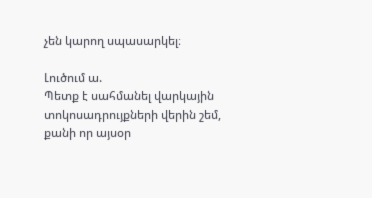չեն կարող սպասարկել։

Լուծում ա.
Պետք է սահմանել վարկային տոկոսադրույքների վերին շեմ, քանի որ այսօր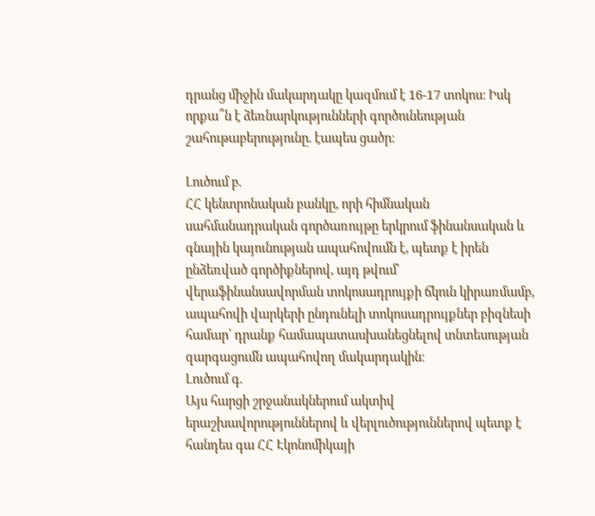դրանց միջին մակարդակը կազմում է 16-17 տոկոս։ Իսկ որքա՞ն է ձեռնարկությունների գործունեության շահութաբերությունը. էապես ցածր։

Լուծում բ.
ՀՀ կենտրոնական բանկը, որի հիմնական սահմանադրական գործառույթը երկրում ֆինանսական և գնային կայունության ապահովումն է, պետք է իրեն ընձեռված գործիքներով, այդ թվում՝ վերաֆինանսավորման տոկոսադրույքի ճկուն կիրառմամբ, ապահովի վարկերի ընդունելի տոկոսադրույքներ բիզնեսի համար՝ դրանք համապատասխանեցնելով տնտեսության զարգացումն ապահովող մակարդակին։
Լուծում գ.
Այս հարցի շրջանակներում ակտիվ երաշխավորություններով և վերլուծություններով պետք է հանդես գա ՀՀ Էկոնոմիկայի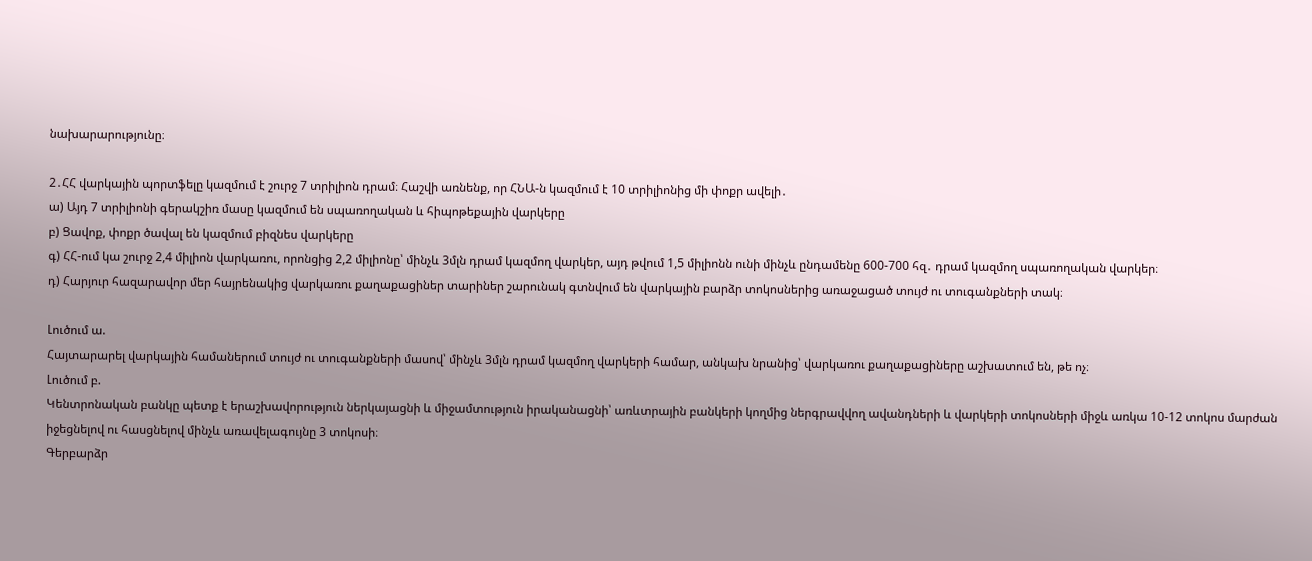նախարարությունը։

2․ՀՀ վարկային պորտֆելը կազմում է շուրջ 7 տրիլիոն դրամ։ Հաշվի առնենք, որ ՀՆԱ-ն կազմում է 10 տրիլիոնից մի փոքր ավելի․
ա) Այդ 7 տրիլիոնի գերակշիռ մասը կազմում են սպառողական և հիպոթեքային վարկերը
բ) Ցավոք, փոքր ծավալ են կազմում բիզնես վարկերը
գ) ՀՀ-ում կա շուրջ 2,4 միլիոն վարկառու, որոնցից 2,2 միլիոնը՝ մինչև 3մլն դրամ կազմող վարկեր, այդ թվում 1,5 միլիոնն ունի մինչև ընդամենը 600-700 հզ․ դրամ կազմող սպառողական վարկեր։
դ) Հարյուր հազարավոր մեր հայրենակից վարկառու քաղաքացիներ տարիներ շարունակ գտնվում են վարկային բարձր տոկոսներից առաջացած տույժ ու տուգանքների տակ։

Լուծում ա.
Հայտարարել վարկային համաներում տույժ ու տուգանքների մասով՝ մինչև 3մլն դրամ կազմող վարկերի համար, անկախ նրանից՝ վարկառու քաղաքացիները աշխատում են, թե ոչ։
Լուծում բ.
Կենտրոնական բանկը պետք է երաշխավորություն ներկայացնի և միջամտություն իրականացնի՝ առևտրային բանկերի կողմից ներգրավվող ավանդների և վարկերի տոկոսների միջև առկա 10-12 տոկոս մարժան իջեցնելով ու հասցնելով մինչև առավելագույնը 3 տոկոսի։
Գերբարձր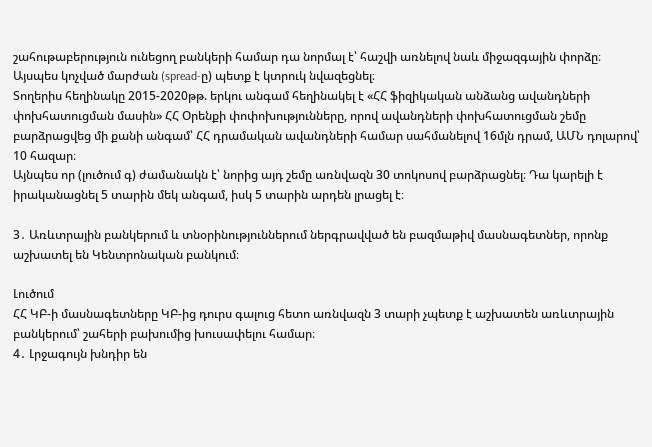շահութաբերություն ունեցող բանկերի համար դա նորմալ է՝ հաշվի առնելով նաև միջազգային փորձը։
Այսպես կոչված մարժան (spread-ը) պետք է կտրուկ նվազեցնել։
Տողերիս հեղինակը 2015-2020թթ. երկու անգամ հեղինակել է «ՀՀ ֆիզիկական անձանց ավանդների փոխհատուցման մասին» ՀՀ Օրենքի փոփոխությունները, որով ավանդների փոխհատուցման շեմը բարձրացվեց մի քանի անգամ՝ ՀՀ դրամական ավանդների համար սահմանելով 16մլն դրամ, ԱՄՆ դոլարով՝ 10 հազար։
Այնպես որ (լուծում գ) ժամանակն է՝ նորից այդ շեմը առնվազն 30 տոկոսով բարձրացնել։ Դա կարելի է իրականացնել 5 տարին մեկ անգամ, իսկ 5 տարին արդեն լրացել է։

3․ Առևտրային բանկերում և տնօրինություններում ներգրավված են բազմաթիվ մասնագետներ, որոնք աշխատել են Կենտրոնական բանկում։

Լուծում
ՀՀ ԿԲ-ի մասնագետները ԿԲ-ից դուրս գալուց հետո առնվազն 3 տարի չպետք է աշխատեն առևտրային բանկերում՝ շահերի բախումից խուսափելու համար։
4․ Լրջագույն խնդիր են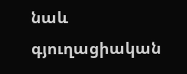նաև գյուղացիական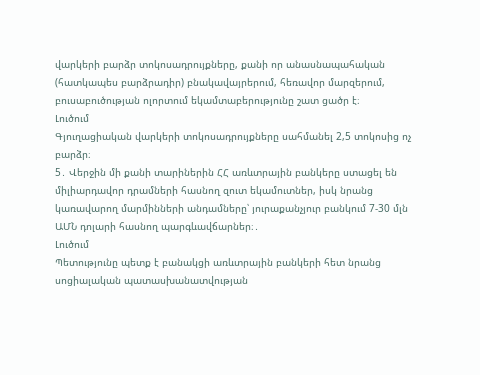վարկերի բարձր տոկոսադրույքները, քանի որ անասնապահական (հատկապես բարձրադիր) բնակավայրերում, հեռավոր մարզերում, բուսաբուծության ոլորտում եկամտաբերությունը շատ ցածր է։
Լուծում
Գյուղացիական վարկերի տոկոսադրույքները սահմանել 2,5 տոկոսից ոչ բարձր։
5․ Վերջին մի քանի տարիներին ՀՀ առևտրային բանկերը ստացել են միլիարդավոր դրամների հասնող զուտ եկամուտներ, իսկ նրանց կառավարող մարմինների անդամները՝ յուրաքանչյուր բանկում 7-30 մլն ԱՄՆ դոլարի հասնող պարգևավճարներ։․
Լուծում
Պետությունը պետք է բանակցի առևտրային բանկերի հետ նրանց սոցիալական պատասխանատվության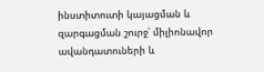ինստիտուտի կայացման և զարգացման շուրջ՝ միլիոնավոր ավանդատուների և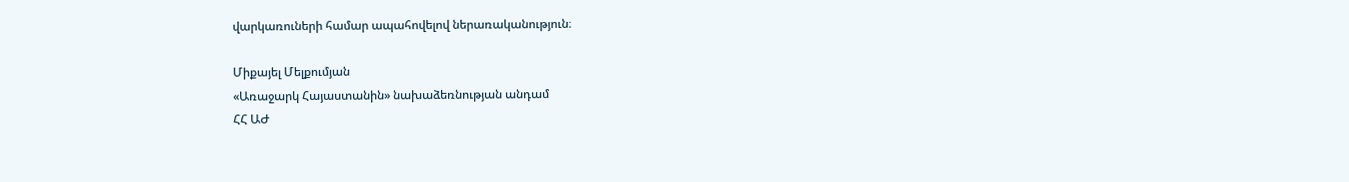վարկառուների համար ապահովելով ներառականություն։

Միքայել Մելքումյան
«Առաջարկ Հայաստանին» նախաձեռնության անդամ
ՀՀ ԱԺ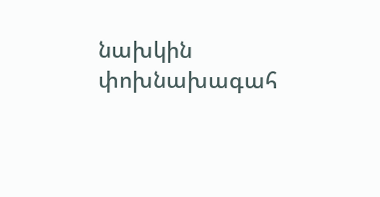նախկին փոխնախագահ